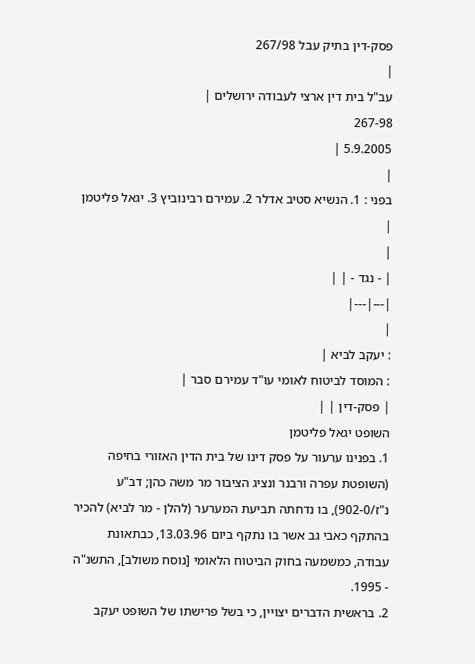פסק-דין בתיק עבל 267/98
|
עב"ל בית דין ארצי לעבודה ירושלים |
267-98
5.9.2005 |
|
בפני : 1. הנשיא סטיב אדלר 2. עמירם רבינוביץ 3. יגאל פליטמן |
|
| - נגד - | |
|---|---|
|
: יעקב לביא |
: המוסד לביטוח לאומי עו"ד עמירם סבר |
| פסק-דין | |
השופט יגאל פליטמן
1. בפנינו ערעור על פסק דינו של בית הדין האזורי בחיפה (השופטת עפרה ורבנר ונציג הציבור מר משה כהן; דב"ע נ"ז/902-0), בו נדחתה תביעת המערער (להלן - מר לביא) להכיר בהתקף כאבי גב אשר בו נתקף ביום 13.03.96, כבתאונת עבודה, כמשמעה בחוק הביטוח הלאומי [נוסח משולב], התשנ"ה - 1995.
2. בראשית הדברים יצויין, כי בשל פרישתו של השופט יעקב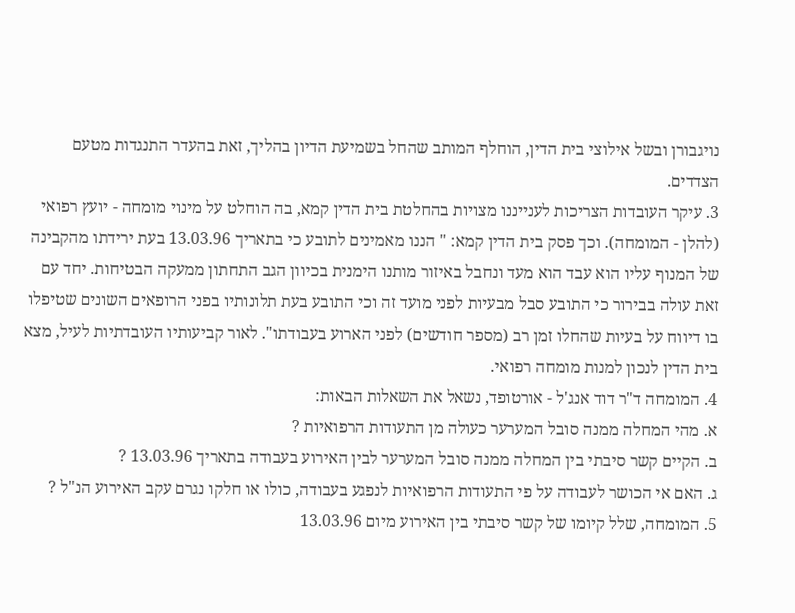נויגבורן ובשל אילוצי בית הדין, הוחלף המותב שהחל בשמיעת הדיון בהליך, זאת בהעדר התנגדות מטעם הצדדים.
3. עיקר העובדות הצריכות לענייננו מצויות בהחלטת בית הדין קמא, בה הוחלט על מינוי מומחה - יועץ רפואי (להלן - המומחה). וכך פסק בית הדין קמא: " הננו מאמינים לתובע כי בתאריך 13.03.96 בעת ירידתו מהקבינה של המנוף עליו הוא עבד הוא מעד ונחבל באיזור מותנו הימנית בכיוון הגב התחתון ממעקה הבטיחות. יחד עם זאת עולה בבירור כי התובע סבל מבעיות לפני מועד זה וכי התובע בעת תלונותיו בפני הרופאים השונים שטיפלו בו דיווח על בעיות שהחלו זמן רב (מספר חודשים) לפני הארוע בעבודתו". לאור קביעותיו העובדתיות לעיל, מצא בית הדין לנכון למנות מומחה רפואי.
4. המומחה ד"ר דוד אנג'ל - אורטופד, נשאל את השאלות הבאות:
א. מהי המחלה ממנה סובל המערער כעולה מן התעודות הרפואיות ?
ב. הקיים קשר סיבתי בין המחלה ממנה סובל המערער לבין האירוע בעבודה בתאריך 13.03.96 ?
ג. האם אי הכושר לעבודה על פי התעודות הרפואיות לנפגע בעבודה, כולו או חלקו נגרם עקב האירוע הנ"ל ?
5. המומחה, שלל קיומו של קשר סיבתי בין האירוע מיום 13.03.96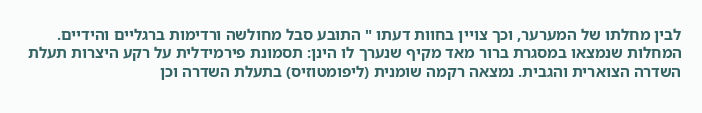לבין מחלתו של המערער, וכך צויין בחוות דעתו " התובע סבל מחולשה ורדימות ברגליים והידיים. המחלות שנמצאו במסגרת ברור מאד מקיף שנערך לו הינן: תסמונת פירמידלית על רקע היצרות תעלת השדרה הצוארית והגבית. נמצאה רקמה שומנית (ליפומטוזיס) בתעלת השדרה וכן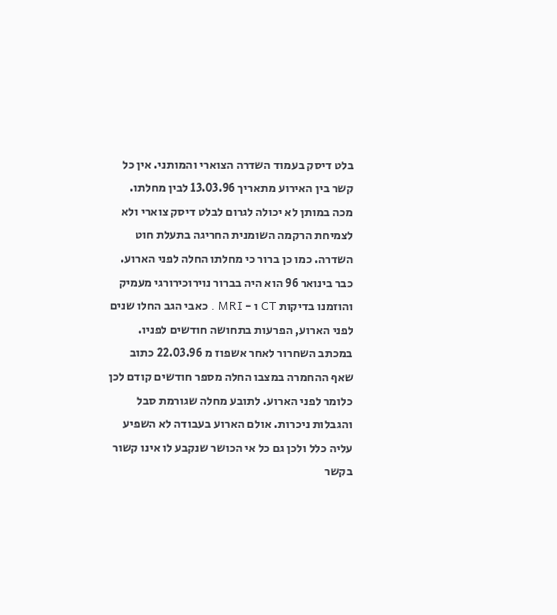בלט דיסק בעמוד השדרה הצוארי והמותני. אין כל קשר בין האירוע מתאריך 13.03.96 לבין מחלתו. מכה במותן לא יכולה לגרום לבלט דיסק צוארי ולא לצמיחת הרקמה השומנית החריגה בתעלת חוט השדרה. כמו כן ברור כי מחלתו החלה לפני הארוע. כבר בינואר 96 הוא היה בברור נוירוכירורגי מעמיק והוזמנו בדיקות CT ו - MRI . כאבי הגב החלו שנים לפני הארוע, הפרעות בתחושה חודשים לפניו. במכתב השחרור לאחר אשפוז מ 22.03.96 כתוב שאף ההחמרה במצבו החלה מספר חודשים קודם לכן כלומר לפני הארוע. לתובע מחלה שגורמת סבל והגבלות ניכרות. אולם הארוע בעבודה לא השפיע עליה כלל ולכן גם כל אי הכושר שנקבע לו אינו קשור בקשר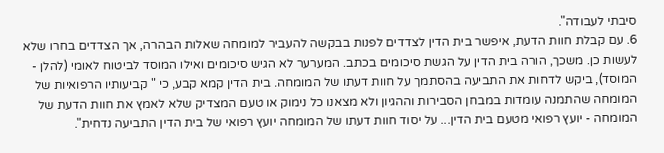סיבתי לעבודה".
6. עם קבלת חוות הדעת, איפשר בית הדין לצדדים לפנות בבקשה להעביר למומחה שאלות הבהרה, אך הצדדים בחרו שלא לעשות כן. משכך, הורה בית הדין על הגשת סיכומים בכתב. המערער לא הגיש סיכומים ואילו המוסד לביטוח לאומי (להלן - המוסד), ביקש לדחות את התביעה בהסתמך על חוות דעתו של המומחה. בית הדין קמא קבע, כי " קביעותיו הרפואיות של המומחה שהתמנה עומדות במבחן הסבירות וההגיון ולא מצאנו כל נימוק או טעם המצדיק שלא לאמץ את חוות הדעת של המומחה - יועץ רפואי מטעם בית הדין... על יסוד חוות דעתו של המומחה יועץ רפואי של בית הדין התביעה נדחית".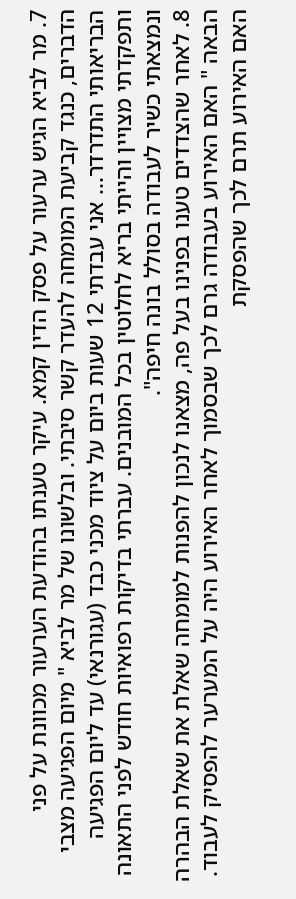7. מר לביא הגיש ערעור על פסק הדין קמא. עיקר טענתו בהודעת הערעור מכוונת על פני הדברים, כנגד קביעת המומחה להעדר קשר סיבתי. ובלשונו של מר לביא " מיום הפגיעה מצבי הבריאותי התדרדר... אני עבדתי 12 שעות ביום על ציוד מכני כבד (עגורנאי) עד ליום הפגיעה ותפקדתי מצויין והייתי בריא לחלוטין בכל המובנים. עברתי בדיקות רפואיות חודש לפני התאונה ונמצאתי כשיר לעבודה בסולל בונה חיפה".
8. לאחר שהצדדים טענו בפנינו בעל פה, מצאנו לנכון להפנות למומחה שאלת את שאלת הבהרה הבאה " האם האירוע בעבודה גרם לכך שבסמוך לאחר האירוע היה על המערער להפסיק לעבוד. האם האירוע תרם לכך שהפסקת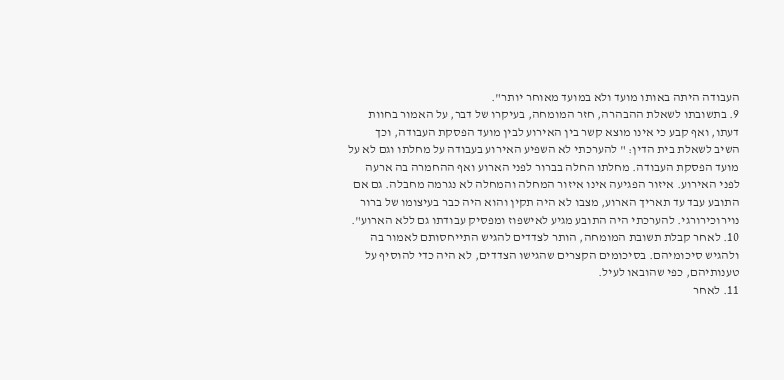העבודה היתה באותו מועד ולא במועד מאוחר יותר".
9. בתשובתו לשאלת ההבהרה, חזר המומחה, בעיקרו של דבר, על האמור בחוות דעתו, ואף קבע כי אינו מוצא קשר בין האירוע לבין מועד הפסקת העבודה, וכך השיב לשאלת בית הדין: " להערכתי לא השפיע האירוע בעבודה על מחלתו וגם לא על מועד הפסקת העבודה. מחלתו החלה בברור לפני הארוע ואף ההחמרה בה ארעה לפני האירוע. איזור הפגיעה אינו איזור המחלה והמחלה לא נגרמה מחבלה. גם אם התובע עבד עד תאריך הארוע, מצבו לא היה תקין והוא היה כבר בעיצומו של ברור נוירוכירורגי. להערכתי היה התובע מגיע לאישפוז ומפסיק עבודתו גם ללא הארוע".
10. לאחר קבלת תשובת המומחה, הותר לצדדים להגיש התייחסותם לאמור בה ולהגיש סיכומיהם. בסיכומים הקצרים שהגישו הצדדים, לא היה כדי להוסיף על טענותיהם, כפי שהובאו לעיל.
11. לאחר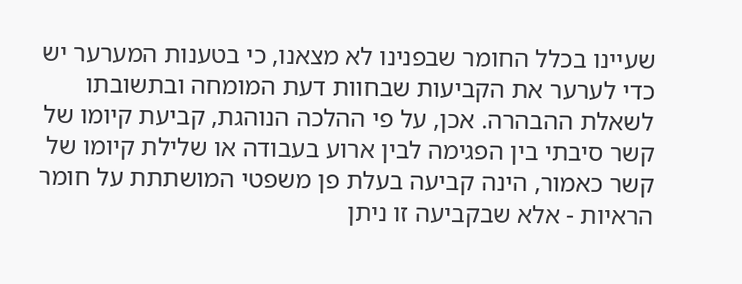שעיינו בכלל החומר שבפנינו לא מצאנו, כי בטענות המערער יש כדי לערער את הקביעות שבחוות דעת המומחה ובתשובתו לשאלת ההבהרה. אכן, על פי ההלכה הנוהגת, קביעת קיומו של קשר סיבתי בין הפגימה לבין ארוע בעבודה או שלילת קיומו של קשר כאמור, הינה קביעה בעלת פן משפטי המושתתת על חומר הראיות - אלא שבקביעה זו ניתן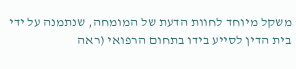משקל מיוחד לחוות הדעת של המומחה, שנתמנה על ידי בית הדין לסייע בידו בתחום הרפואי (ראה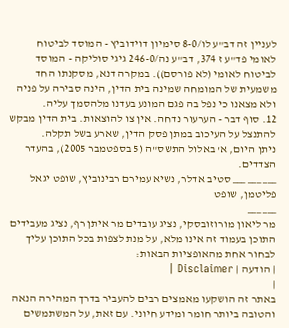לעניין זה דב"ע לו/8-0 סימיון דוידוביץ - המוסד לביטוח לאומי פד"ע ז 374, דב"ע נה/246-0 גיגי סוליקה - המוסד לביטוח לאומי (לא פורסם)). במקרה דנא, מסקנתו החד משמעית של המומחה שמינה בית הדין, הינה סבירה על פניה ולא מצאנו כי נפל בה פגם המונע בעדנו מלהסמך עליה.
12. סוף דבר - הערעור נדחה. אין צו להוצאות. בית הדין מבקש להתנצל על העיכוב במתן פסק הדין, שארע בשל תקלה.
ניתן היום, א' באלול התשס"ה (5 בספטמבר 2005), בהעדר הצדדים.
___ ___ ___ סטיב אדלר, נשיא עמירם רבינוביץ, שופט יגאל פליטמן, שופט
___ ___
מר ליאון מורוזובסקי, נציג עובדים מר איתן רף, נציג מעבידים התוכן בעמוד זה אינו מלא, על מנת לצפות בכל התוכן עליך לבחור אחת מהאופציות הבאות:
| הודעה | Disclaimer |
|
באתר זה הושקעו מאמצים רבים להעביר בדרך המהירה הנאה והטובה ביותר חומר ומידע חיוני. עם זאת, על המשתמשים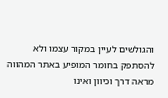והגולשים לעיין במקור עצמו ולא להסתפק בחומר המופיע באתר המהווה מראה דרך וכיוון ואינו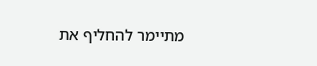מתיימר להחליף את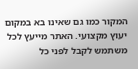המקור כמו גם שאינו בא במקום יעוץ מקצועי. האתר מייעץ לכל משתמש לקבל לפני כל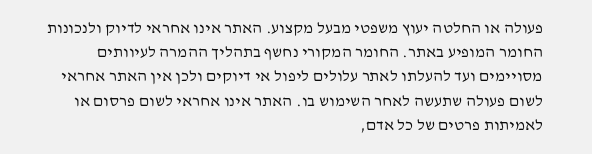פעולה או החלטה יעוץ משפטי מבעל מקצוע. האתר אינו אחראי לדיוק ולנכונות החומר המופיע באתר. החומר המקורי נחשף בתהליך ההמרה לעיוותים מסויימים ועד להעלתו לאתר עלולים ליפול אי דיוקים ולכן אין האתר אחראי לשום פעולה שתעשה לאחר השימוש בו. האתר אינו אחראי לשום פרסום או לאמיתות פרטים של כל אדם,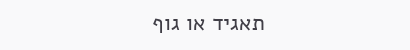תאגיד או גוף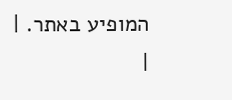המופיע באתר. |
|